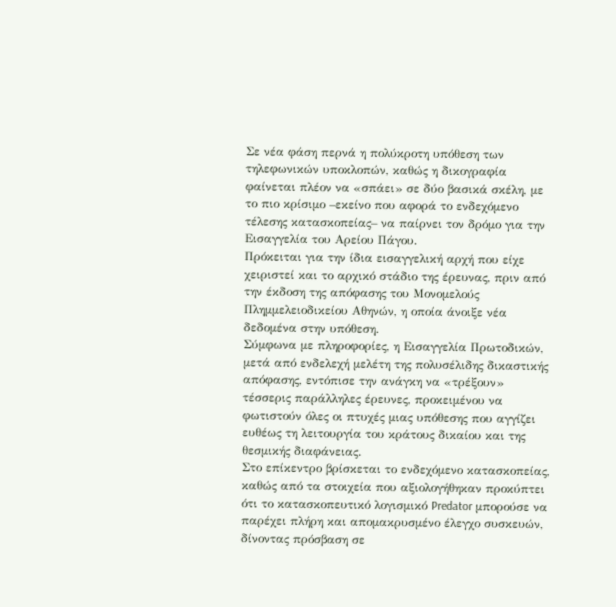Σε νέα φάση περνά η πολύκροτη υπόθεση των τηλεφωνικών υποκλοπών, καθώς η δικογραφία φαίνεται πλέον να «σπάει» σε δύο βασικά σκέλη, με το πιο κρίσιμο –εκείνο που αφορά το ενδεχόμενο τέλεσης κατασκοπείας– να παίρνει τον δρόμο για την Εισαγγελία του Αρείου Πάγου.
Πρόκειται για την ίδια εισαγγελική αρχή που είχε χειριστεί και το αρχικό στάδιο της έρευνας, πριν από την έκδοση της απόφασης του Μονομελούς Πλημμελειοδικείου Αθηνών, η οποία άνοιξε νέα δεδομένα στην υπόθεση.
Σύμφωνα με πληροφορίες, η Εισαγγελία Πρωτοδικών, μετά από ενδελεχή μελέτη της πολυσέλιδης δικαστικής απόφασης, εντόπισε την ανάγκη να «τρέξουν» τέσσερις παράλληλες έρευνες, προκειμένου να φωτιστούν όλες οι πτυχές μιας υπόθεσης που αγγίζει ευθέως τη λειτουργία του κράτους δικαίου και της θεσμικής διαφάνειας.
Στο επίκεντρο βρίσκεται το ενδεχόμενο κατασκοπείας, καθώς από τα στοιχεία που αξιολογήθηκαν προκύπτει ότι το κατασκοπευτικό λογισμικό Predator μπορούσε να παρέχει πλήρη και απομακρυσμένο έλεγχο συσκευών, δίνοντας πρόσβαση σε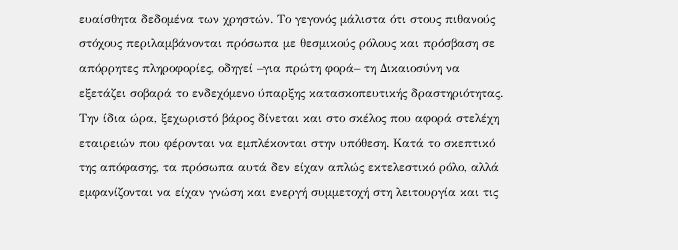ευαίσθητα δεδομένα των χρηστών. Το γεγονός μάλιστα ότι στους πιθανούς στόχους περιλαμβάνονται πρόσωπα με θεσμικούς ρόλους και πρόσβαση σε απόρρητες πληροφορίες, οδηγεί –για πρώτη φορά– τη Δικαιοσύνη να εξετάζει σοβαρά το ενδεχόμενο ύπαρξης κατασκοπευτικής δραστηριότητας.
Την ίδια ώρα, ξεχωριστό βάρος δίνεται και στο σκέλος που αφορά στελέχη εταιρειών που φέρονται να εμπλέκονται στην υπόθεση. Κατά το σκεπτικό της απόφασης, τα πρόσωπα αυτά δεν είχαν απλώς εκτελεστικό ρόλο, αλλά εμφανίζονται να είχαν γνώση και ενεργή συμμετοχή στη λειτουργία και τις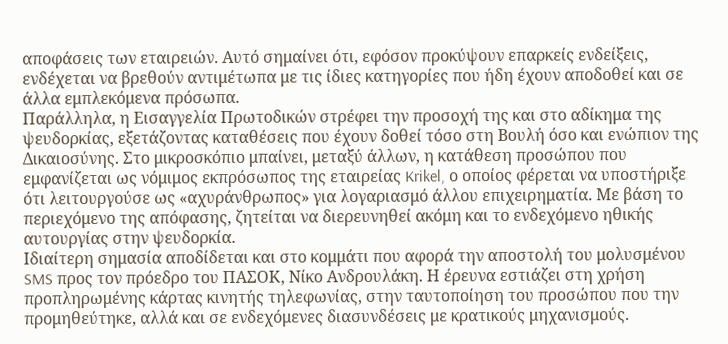αποφάσεις των εταιρειών. Αυτό σημαίνει ότι, εφόσον προκύψουν επαρκείς ενδείξεις, ενδέχεται να βρεθούν αντιμέτωπα με τις ίδιες κατηγορίες που ήδη έχουν αποδοθεί και σε άλλα εμπλεκόμενα πρόσωπα.
Παράλληλα, η Εισαγγελία Πρωτοδικών στρέφει την προσοχή της και στο αδίκημα της ψευδορκίας, εξετάζοντας καταθέσεις που έχουν δοθεί τόσο στη Βουλή όσο και ενώπιον της Δικαιοσύνης. Στο μικροσκόπιο μπαίνει, μεταξύ άλλων, η κατάθεση προσώπου που εμφανίζεται ως νόμιμος εκπρόσωπος της εταιρείας Krikel, ο οποίος φέρεται να υποστήριξε ότι λειτουργούσε ως «αχυράνθρωπος» για λογαριασμό άλλου επιχειρηματία. Με βάση το περιεχόμενο της απόφασης, ζητείται να διερευνηθεί ακόμη και το ενδεχόμενο ηθικής αυτουργίας στην ψευδορκία.
Ιδιαίτερη σημασία αποδίδεται και στο κομμάτι που αφορά την αποστολή του μολυσμένου SMS προς τον πρόεδρο του ΠΑΣΟΚ, Νίκο Ανδρουλάκη. Η έρευνα εστιάζει στη χρήση προπληρωμένης κάρτας κινητής τηλεφωνίας, στην ταυτοποίηση του προσώπου που την προμηθεύτηκε, αλλά και σε ενδεχόμενες διασυνδέσεις με κρατικούς μηχανισμούς.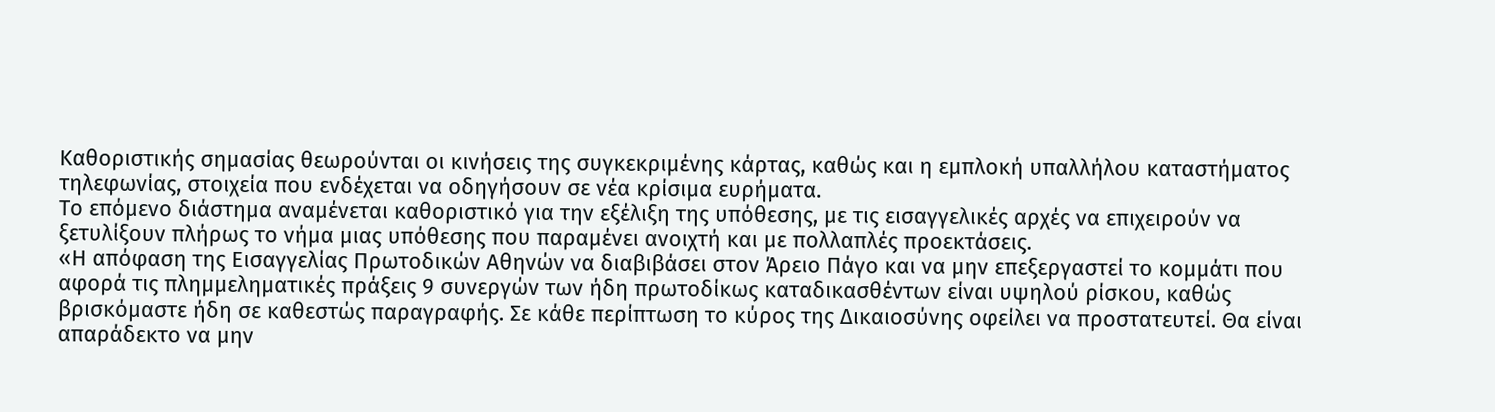Καθοριστικής σημασίας θεωρούνται οι κινήσεις της συγκεκριμένης κάρτας, καθώς και η εμπλοκή υπαλλήλου καταστήματος τηλεφωνίας, στοιχεία που ενδέχεται να οδηγήσουν σε νέα κρίσιμα ευρήματα.
Το επόμενο διάστημα αναμένεται καθοριστικό για την εξέλιξη της υπόθεσης, με τις εισαγγελικές αρχές να επιχειρούν να ξετυλίξουν πλήρως το νήμα μιας υπόθεσης που παραμένει ανοιχτή και με πολλαπλές προεκτάσεις.
«Η απόφαση της Εισαγγελίας Πρωτοδικών Αθηνών να διαβιβάσει στον Άρειο Πάγο και να μην επεξεργαστεί το κομμάτι που αφορά τις πλημμεληματικές πράξεις 9 συνεργών των ήδη πρωτοδίκως καταδικασθέντων είναι υψηλού ρίσκου, καθώς βρισκόμαστε ήδη σε καθεστώς παραγραφής. Σε κάθε περίπτωση το κύρος της Δικαιοσύνης οφείλει να προστατευτεί. Θα είναι απαράδεκτο να μην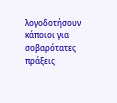λογοδοτήσουν κάποιοι για σοβαρότατες πράξεις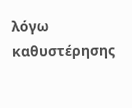λόγω καθυστέρησης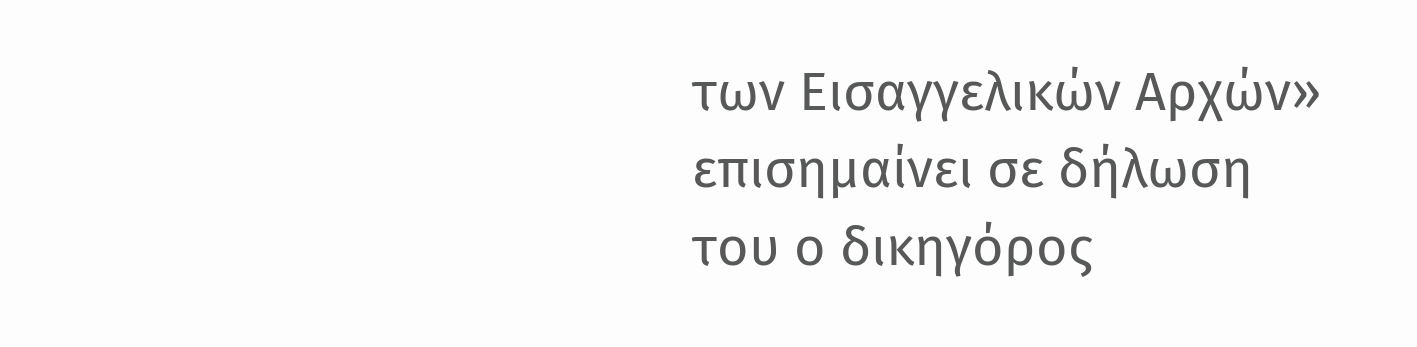των Εισαγγελικών Αρχών» επισημαίνει σε δήλωση του ο δικηγόρος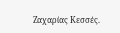Ζαχαρίας Κεσσές.